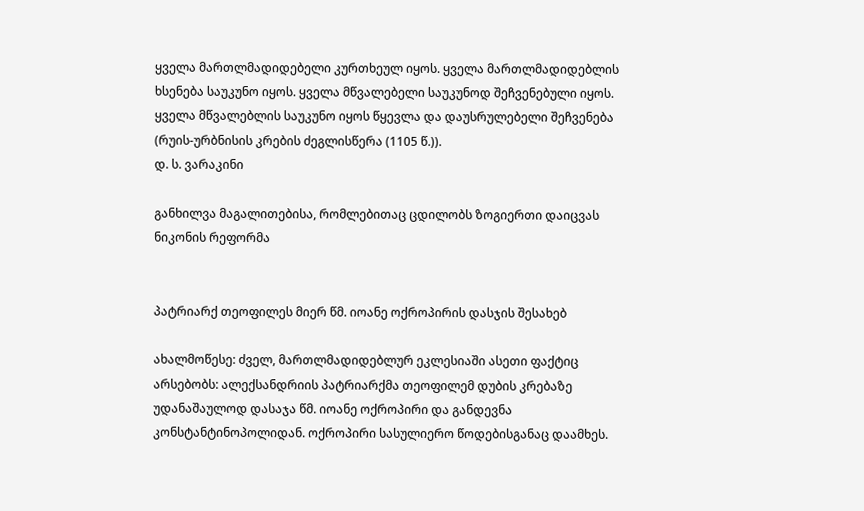ყველა მართლმადიდებელი კურთხეულ იყოს. ყველა მართლმადიდებლის ხსენება საუკუნო იყოს. ყველა მწვალებელი საუკუნოდ შეჩვენებული იყოს. ყველა მწვალებლის საუკუნო იყოს წყევლა და დაუსრულებელი შეჩვენება (რუის-ურბნისის კრების ძეგლისწერა (1105 წ.)).
დ. ს. ვარაკინი

განხილვა მაგალითებისა, რომლებითაც ცდილობს ზოგიერთი დაიცვას ნიკონის რეფორმა


პატრიარქ თეოფილეს მიერ წმ. იოანე ოქროპირის დასჯის შესახებ

ახალმოწესე: ძველ, მართლმადიდებლურ ეკლესიაში ასეთი ფაქტიც არსებობს: ალექსანდრიის პატრიარქმა თეოფილემ დუბის კრებაზე უდანაშაულოდ დასაჯა წმ. იოანე ოქროპირი და განდევნა კონსტანტინოპოლიდან. ოქროპირი სასულიერო წოდებისგანაც დაამხეს.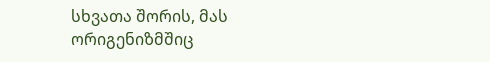სხვათა შორის, მას ორიგენიზმშიც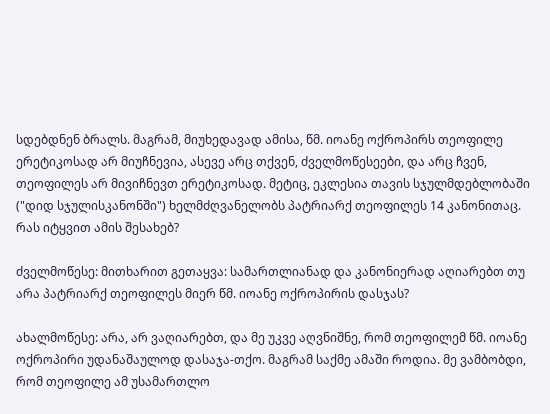სდებდნენ ბრალს. მაგრამ, მიუხედავად ამისა, წმ. იოანე ოქროპირს თეოფილე ერეტიკოსად არ მიუჩნევია, ასევე არც თქვენ, ძველმოწესეები, და არც ჩვენ, თეოფილეს არ მივიჩნევთ ერეტიკოსად. მეტიც, ეკლესია თავის სჯულმდებლობაში ("დიდ სჯულისკანონში") ხელმძღვანელობს პატრიარქ თეოფილეს 14 კანონითაც. რას იტყვით ამის შესახებ?

ძველმოწესე: მითხარით გეთაყვა: სამართლიანად და კანონიერად აღიარებთ თუ არა პატრიარქ თეოფილეს მიერ წმ. იოანე ოქროპირის დასჯას?

ახალმოწესე: არა, არ ვაღიარებთ, და მე უკვე აღვნიშნე, რომ თეოფილემ წმ. იოანე ოქროპირი უდანაშაულოდ დასაჯა-თქო. მაგრამ საქმე ამაში როდია. მე ვამბობდი, რომ თეოფილე ამ უსამართლო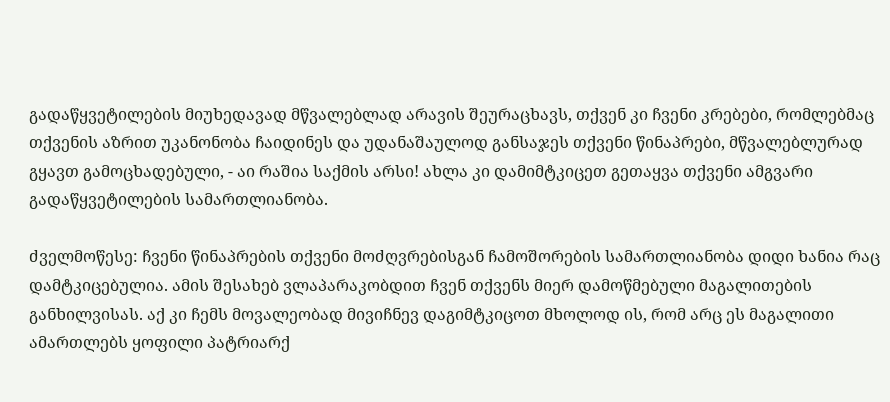გადაწყვეტილების მიუხედავად მწვალებლად არავის შეურაცხავს, თქვენ კი ჩვენი კრებები, რომლებმაც თქვენის აზრით უკანონობა ჩაიდინეს და უდანაშაულოდ განსაჯეს თქვენი წინაპრები, მწვალებლურად გყავთ გამოცხადებული, - აი რაშია საქმის არსი! ახლა კი დამიმტკიცეთ გეთაყვა თქვენი ამგვარი გადაწყვეტილების სამართლიანობა.

ძველმოწესე: ჩვენი წინაპრების თქვენი მოძღვრებისგან ჩამოშორების სამართლიანობა დიდი ხანია რაც დამტკიცებულია. ამის შესახებ ვლაპარაკობდით ჩვენ თქვენს მიერ დამოწმებული მაგალითების განხილვისას. აქ კი ჩემს მოვალეობად მივიჩნევ დაგიმტკიცოთ მხოლოდ ის, რომ არც ეს მაგალითი ამართლებს ყოფილი პატრიარქ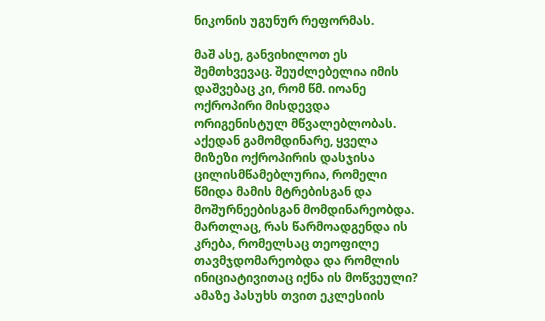ნიკონის უგუნურ რეფორმას.

მაშ ასე, განვიხილოთ ეს შემთხვევაც. შეუძლებელია იმის დაშვებაც კი, რომ წმ. იოანე ოქროპირი მისდევდა ორიგენისტულ მწვალებლობას. აქედან გამომდინარე, ყველა მიზეზი ოქროპირის დასჯისა ცილისმწამებლურია, რომელი წმიდა მამის მტრებისგან და მოშურნეებისგან მომდინარეობდა. მართლაც, რას წარმოადგენდა ის კრება, რომელსაც თეოფილე თავმჯდომარეობდა და რომლის ინიციატივითაც იქნა ის მოწვეული? ამაზე პასუხს თვით ეკლესიის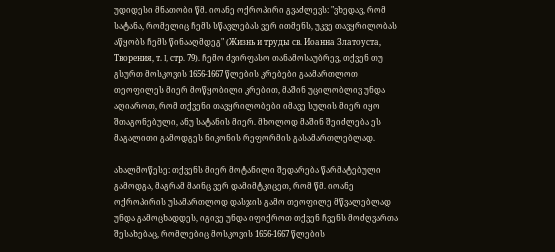უდიდესი მნათობი წმ. იოანე ოქროპირი გვაძლევს: "ვხედავ, რომ სატანა, რომელიც ჩემს სწავლებას ვერ ითმენს, უკვე თავყრილობას აწყობს ჩემს წინააღმდეგ" (Жизнь и труды св. Иоанна Златоуста, Творения, т. I, стр. 79). ჩემო ძვირფასო თანამოსაუბრევ, თქვენ თუ გსურთ მოსკოვის 1656-1667 წლების კრებები გაამართლოთ თეოფილეს მიერ მოწყობილი კრებით, მაშინ უცილობლივ უნდა აღიაროთ, რომ თქვენი თავყრილობები იმავე სულის მიერ იყო შთაგონებული, ანუ სატანის მიერ. მხოლოდ მაშინ შეიძლება ეს მაგალითი გამოდგეს ნიკონის რეფორმის გასამართლებლად.

ახალმოწესე: თქვენს მიერ მოტანილი შედარება წარმატებული გამოდგა, მაგრამ მაინც ვერ დამიმტკიცეთ, რომ წმ. იოანე ოქროპირის უსამართლოდ დასჯის გამო თეოფილე მწვალებლად უნდა გამოცხადდეს, იგივე უნდა იფიქროთ თქვენ ჩვენს მოძღვართა შესახებაც, რომლებიც მოსკოვის 1656-1667 წლების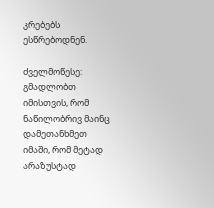კრებებს ესწრებოდნენ.

ძველმოწესე: გმადლობთ იმისთვის, რომ ნაწილობრივ მაინც დამეთანხმეთ იმაში, რომ მეტად არაზუსტად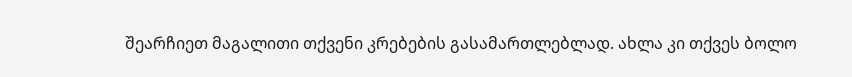შეარჩიეთ მაგალითი თქვენი კრებების გასამართლებლად. ახლა კი თქვეს ბოლო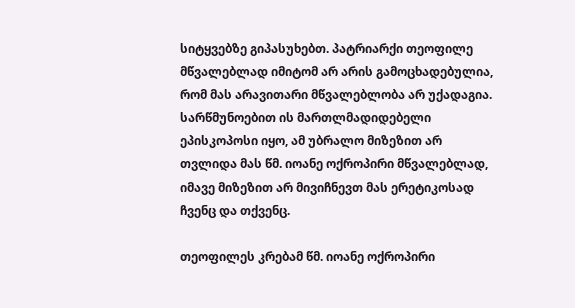სიტყვებზე გიპასუხებთ. პატრიარქი თეოფილე მწვალებლად იმიტომ არ არის გამოცხადებულია, რომ მას არავითარი მწვალებლობა არ უქადაგია. სარწმუნოებით ის მართლმადიდებელი ეპისკოპოსი იყო, ამ უბრალო მიზეზით არ თვლიდა მას წმ. იოანე ოქროპირი მწვალებლად, იმავე მიზეზით არ მივიჩნევთ მას ერეტიკოსად ჩვენც და თქვენც.

თეოფილეს კრებამ წმ. იოანე ოქროპირი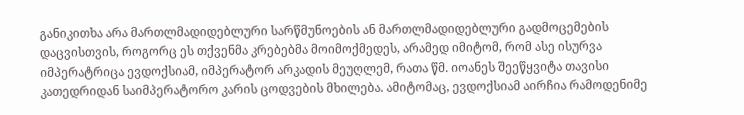განიკითხა არა მართლმადიდებლური სარწმუნოების ან მართლმადიდებლური გადმოცემების დაცვისთვის, როგორც ეს თქვენმა კრებებმა მოიმოქმედეს, არამედ იმიტომ, რომ ასე ისურვა იმპერატრიცა ევდოქსიამ, იმპერატორ არკადის მეუღლემ, რათა წმ. იოანეს შეეწყვიტა თავისი კათედრიდან საიმპერატორო კარის ცოდვების მხილება. ამიტომაც, ევდოქსიამ აირჩია რამოდენიმე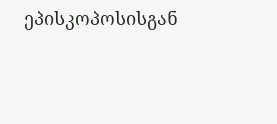ეპისკოპოსისგან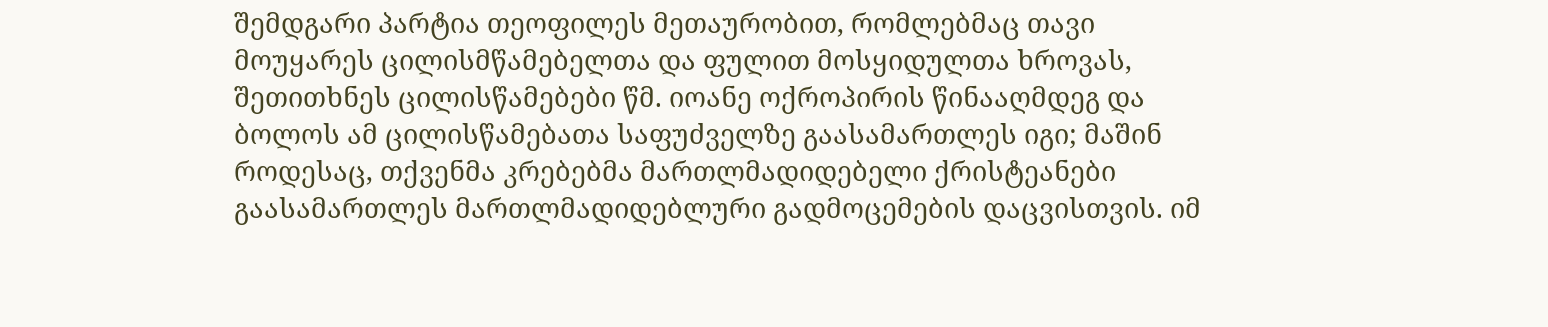შემდგარი პარტია თეოფილეს მეთაურობით, რომლებმაც თავი მოუყარეს ცილისმწამებელთა და ფულით მოსყიდულთა ხროვას, შეთითხნეს ცილისწამებები წმ. იოანე ოქროპირის წინააღმდეგ და ბოლოს ამ ცილისწამებათა საფუძველზე გაასამართლეს იგი; მაშინ როდესაც, თქვენმა კრებებმა მართლმადიდებელი ქრისტეანები გაასამართლეს მართლმადიდებლური გადმოცემების დაცვისთვის. იმ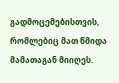გადმოცემებისთვის, რომლებიც მათ წმიდა მამათაგან მიიღეს.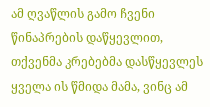ამ ღვაწლის გამო ჩვენი წინაპრების დაწყევლით, თქვენმა კრებებმა დასწყევლეს ყველა ის წმიდა მამა, ვინც ამ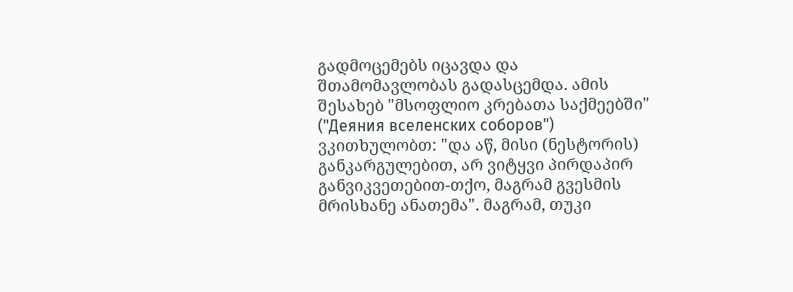გადმოცემებს იცავდა და შთამომავლობას გადასცემდა. ამის შესახებ "მსოფლიო კრებათა საქმეებში" ("Деяния вселенских соборов") ვკითხულობთ: "და აწ, მისი (ნესტორის) განკარგულებით, არ ვიტყვი პირდაპირ განვიკვეთებით-თქო, მაგრამ გვესმის მრისხანე ანათემა". მაგრამ, თუკი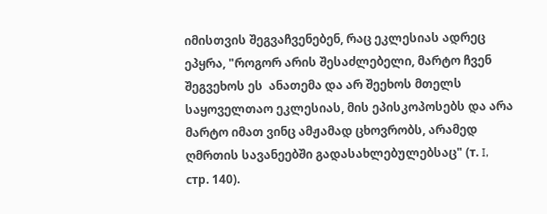იმისთვის შეგვაჩვენებენ, რაც ეკლესიას ადრეც ეპყრა, "როგორ არის შესაძლებელი, მარტო ჩვენ შეგვეხოს ეს  ანათემა და არ შეეხოს მთელს საყოველთაო ეკლესიას, მის ეპისკოპოსებს და არა მარტო იმათ ვინც ამჟამად ცხოვრობს, არამედ ღმრთის სავანეებში გადასახლებულებსაც" (т. I, стр. 140).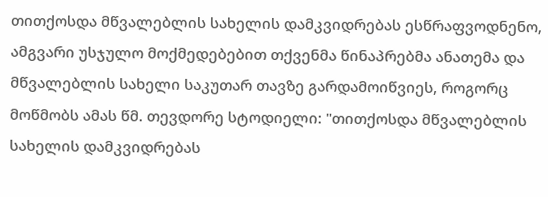თითქოსდა მწვალებლის სახელის დამკვიდრებას ესწრაფვოდნენო, ამგვარი უსჯულო მოქმედებებით თქვენმა წინაპრებმა ანათემა და მწვალებლის სახელი საკუთარ თავზე გარდამოიწვიეს, როგორც მოწმობს ამას წმ. თევდორე სტოდიელი: "თითქოსდა მწვალებლის სახელის დამკვიდრებას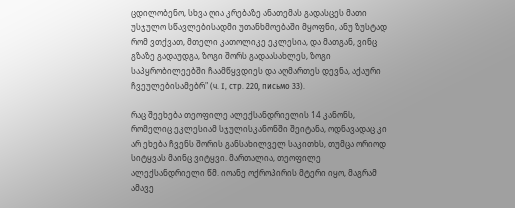ცდილობენო, სხვა ღია კრებაზე ანათემას გადასცეს მათი უსჯულო სწავლებისადმი უთანხმოებაში მყოფნი, ანუ ზუსტად რომ ვთქვათ, მთელი კათოლიკე ეკლესია, და მათგან, ვინც გზაზე გადაუდგა, ზოგი შორს გადაასახლეს, ზოგი საპყრობილეებში ჩაამწყვდიეს და აღმართეს დევნა, აქაური ჩვეულებისამებრ" (ч. I, стр. 220, письмо 33).

რაც შეეხება თეოფილე ალექსანდრიელის 14 კანონს, რომელიც ეკლესიამ სჯულისკანონში შეიტანა, ოდნავადაც კი არ ეხება ჩვენს შორის განსახილველ საკითხს, თუმცა ორიოდ სიტყვას მაინც ვიტყვი. მართალია, თეოფილე ალექსანდრიელი წმ. იოანე ოქროპირის მტერი იყო, მაგრამ ამავე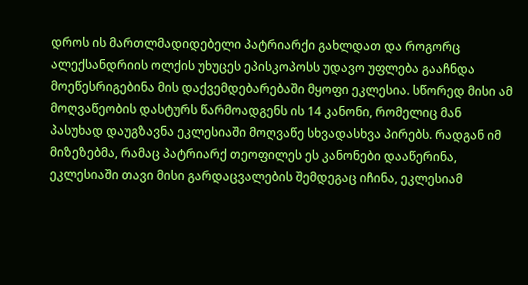დროს ის მართლმადიდებელი პატრიარქი გახლდათ და როგორც ალექსანდრიის ოლქის უხუცეს ეპისკოპოსს უდავო უფლება გააჩნდა მოეწესრიგებინა მის დაქვემდებარებაში მყოფი ეკლესია. სწორედ მისი ამ მოღვაწეობის დასტურს წარმოადგენს ის 14 კანონი, რომელიც მან პასუხად დაუგზავნა ეკლესიაში მოღვაწე სხვადასხვა პირებს. რადგან იმ მიზეზებმა, რამაც პატრიარქ თეოფილეს ეს კანონები დააწერინა, ეკლესიაში თავი მისი გარდაცვალების შემდეგაც იჩინა, ეკლესიამ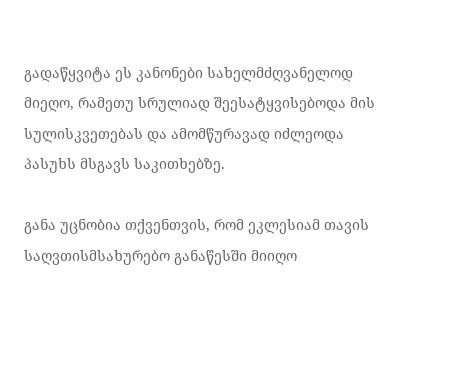გადაწყვიტა ეს კანონები სახელმძღვანელოდ მიეღო, რამეთუ სრულიად შეესატყვისებოდა მის სულისკვეთებას და ამომწურავად იძლეოდა პასუხს მსგავს საკითხებზე.

განა უცნობია თქვენთვის, რომ ეკლესიამ თავის საღვთისმსახურებო განაწესში მიიღო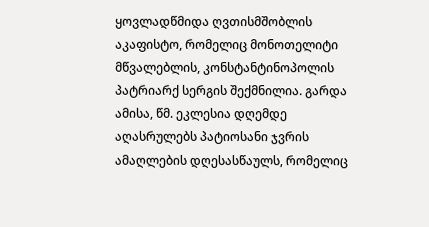ყოვლადწმიდა ღვთისმშობლის აკაფისტო, რომელიც მონოთელიტი მწვალებლის, კონსტანტინოპოლის პატრიარქ სერგის შექმნილია. გარდა ამისა, წმ. ეკლესია დღემდე აღასრულებს პატიოსანი ჯვრის ამაღლების დღესასწაულს, რომელიც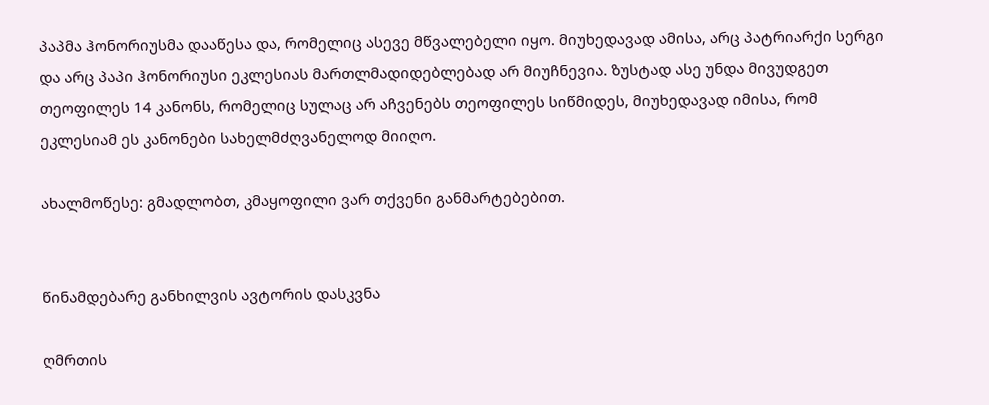პაპმა ჰონორიუსმა დააწესა და, რომელიც ასევე მწვალებელი იყო. მიუხედავად ამისა, არც პატრიარქი სერგი და არც პაპი ჰონორიუსი ეკლესიას მართლმადიდებლებად არ მიუჩნევია. ზუსტად ასე უნდა მივუდგეთ თეოფილეს 14 კანონს, რომელიც სულაც არ აჩვენებს თეოფილეს სიწმიდეს, მიუხედავად იმისა, რომ ეკლესიამ ეს კანონები სახელმძღვანელოდ მიიღო.

ახალმოწესე: გმადლობთ, კმაყოფილი ვარ თქვენი განმარტებებით.


წინამდებარე განხილვის ავტორის დასკვნა

ღმრთის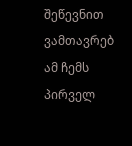შეწევნით ვამთავრებ ამ ჩემს პირველ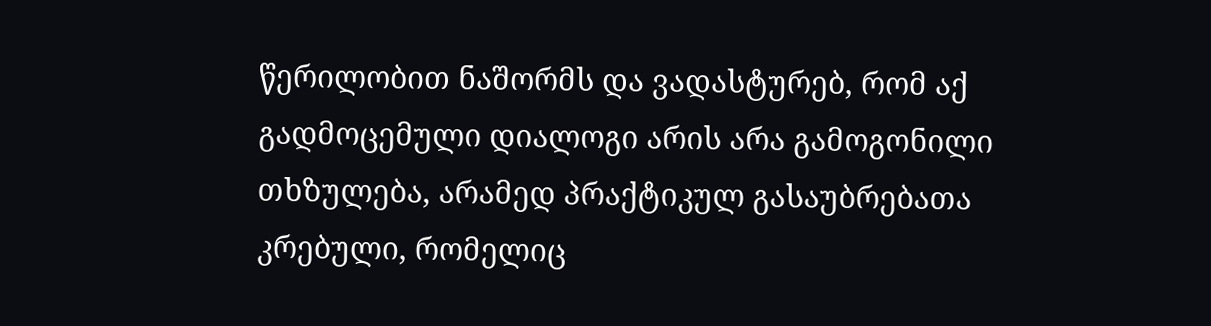წერილობით ნაშორმს და ვადასტურებ, რომ აქ გადმოცემული დიალოგი არის არა გამოგონილი თხზულება, არამედ პრაქტიკულ გასაუბრებათა კრებული, რომელიც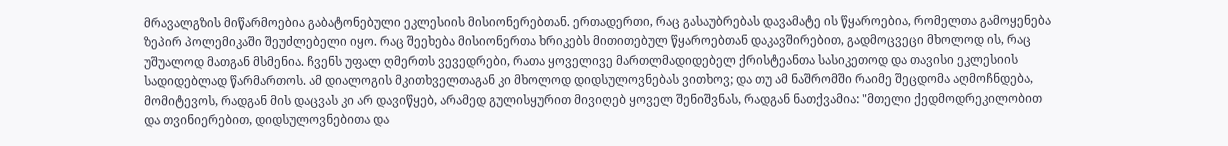მრავალგზის მიწარმოებია გაბატონებული ეკლესიის მისიონერებთან. ერთადერთი, რაც გასაუბრებას დავამატე ის წყაროებია, რომელთა გამოყენება ზეპირ პოლემიკაში შეუძლებელი იყო. რაც შეეხება მისიონერთა ხრიკებს მითითებულ წყაროებთან დაკავშირებით, გადმოცვეცი მხოლოდ ის, რაც უშუალოდ მათგან მსმენია. ჩვენს უფალ ღმერთს ვევედრები, რათა ყოველივე მართლმადიდებელ ქრისტეანთა სასიკეთოდ და თავისი ეკლესიის სადიდებლად წარმართოს. ამ დიალოგის მკითხველთაგან კი მხოლოდ დიდსულოვნებას ვითხოვ; და თუ ამ ნაშრომში რაიმე შეცდომა აღმოჩნდება, მომიტევოს, რადგან მის დაცვას კი არ დავიწყებ, არამედ გულისყურით მივიღებ ყოველ შენიშვნას, რადგან ნათქვამია: "მთელი ქედმოდრეკილობით და თვინიერებით, დიდსულოვნებითა და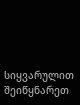სიყვარულით შეიწყნარეთ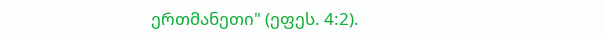ერთმანეთი" (ეფეს. 4:2).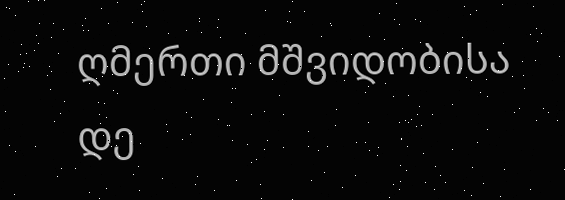ღმერთი მშვიდობისა დე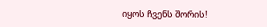იყოს ჩვენს შორის!